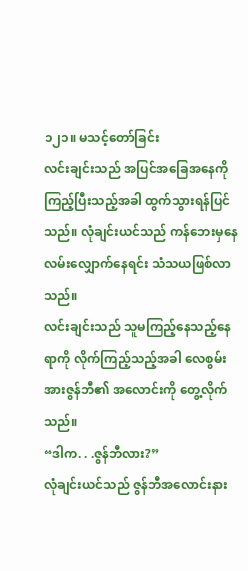၁၂၁။ မသင့်တော်ခြင်း
လင်းချင်းသည် အပြင်အခြေအနေကို ကြည့်ပြီးသည့်အခါ ထွက်သွားရန်ပြင်သည်။ လုံချင်းယင်သည် ကန်ဘေးမှနေ လမ်းလျှောက်နေရင်း သံသယဖြစ်လာသည်။
လင်းချင်းသည် သူမကြည့်နေသည့်နေရာကို လိုက်ကြည့်သည့်အခါ လေစွမ်းအားဇွန်ဘီ၏ အလောင်းကို တွေ့လိုက်သည်။
“ဒါက. . .ဇွန်ဘီလား?”
လုံချင်းယင်သည် ဇွန်ဘီအလောင်းနား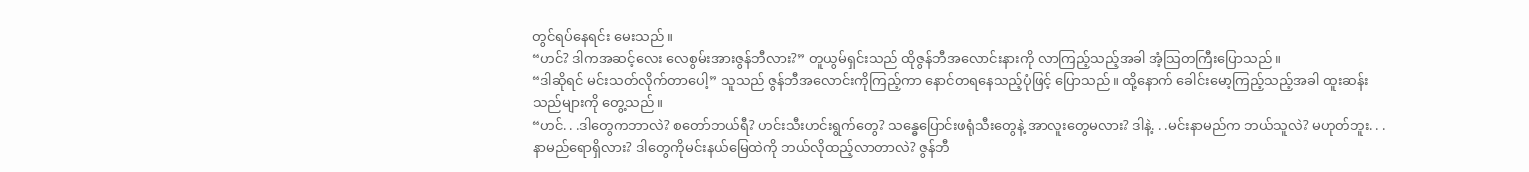တွင်ရပ်နေရင်း မေးသည်။
“ဟင်? ဒါကအဆင့်လေး လေစွမ်းအားဇွန်ဘီလား?” တူယွမ်ရှင်းသည် ထိုဇွန်ဘီအလောင်းနားကို လာကြည့်သည့်အခါ အံ့သြတကြီးပြောသည်။
“ဒါဆိုရင် မင်းသတ်လိုက်တာပေါ့” သူသည် ဇွန်ဘီအလောင်းကိုကြည့်ကာ နောင်တရနေသည့်ပုံဖြင့် ပြောသည်။ ထို့နောက် ခေါင်းမော့ကြည့်သည့်အခါ ထူးဆန်းသည်များကို တွေ့သည်။
“ဟင်. . .ဒါတွေကဘာလဲ? စတော်ဘယ်ရီ? ဟင်းသီးဟင်းရွက်တွေ? သန္ဓေပြောင်းဖရုံသီးတွေနဲ့ အာလူးတွေမလား? ဒါနဲ့. . .မင်းနာမည်က ဘယ်သူလဲ? မဟုတ်ဘူး. . .နာမည်ရောရှိလား? ဒါတွေကိုမင်းနယ်မြေထဲကို ဘယ်လိုထည့်လာတာလဲ? ဇွန်ဘီ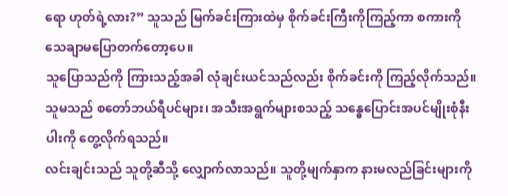ရော ဟုတ်ရဲ့လား?” သူသည် မြက်ခင်းကြားထဲမှ စိုက်ခင်းကြီးကိုကြည့်ကာ စကားကို သေချာမပြောတက်တော့ပေ။
သူပြောသည်ကို ကြားသည့်အခါ လုံချင်းယင်သည်လည်း စိုက်ခင်းကို ကြည့်လိုက်သည်။ သူမသည် စတော်ဘယ်ရီပင်များ၊ အသီးအရွက်များစသည့် သန္ဓေပြောင်းအပင်မျိုးစုံနီးပါးကို တွေ့လိုက်ရသည်။
လင်းချင်းသည် သူတို့ဆီသို့ လျှောက်လာသည်။ သူတို့မျက်နှာက နားမလည်ခြင်းများကို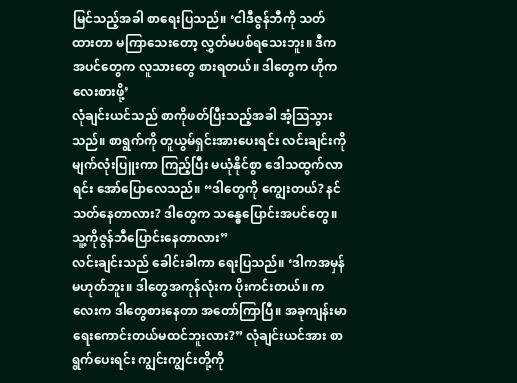မြင်သည့်အခါ စာရေးပြသည်။ ‘ငါဒီဇွန်ဘီကို သတ်ထားတာ မကြာသေးတော့ လွှတ်မပစ်ရသေးဘူး။ ဒီကအပင်တွေက လူသားတွေ စားရတယ်။ ဒါတွေက ဟိုကလေးစားဖို့’
လုံချင်းယင်သည် စာကိုဖတ်ပြီးသည့်အခါ အံ့သြသွားသည်။ စာရွက်ကို တူယွမ်ရှင်းအားပေးရင်း လင်းချင်းကို မျက်လုံးပြူးကာ ကြည့်ပြီး မယုံနိုင်စွာ ဒေါသထွက်လာရင်း အော်ပြောလေသည်။ “ဒါတွေကို ကျွေးတယ်? နင်သတ်နေတာလား? ဒါတွေက သန္ဓေပြောင်းအပင်တွေ။ သူ့ကိုဇွန်ဘီပြောင်းနေတာလား”
လင်းချင်းသည် ခေါင်းခါကာ ရေးပြသည်။ ‘ဒါကအမှန်မဟုတ်ဘူး။ ဒါတွေအကုန်လုံးက ပိုးကင်းတယ်။ ကလေးက ဒါတွေစားနေတာ အတော်ကြာပြီ။ အခုကျန်းမာရေးကောင်းတယ်မထင်ဘူးလား?” လုံချင်းယင်အား စာရွက်ပေးရင်း ကျွင်းကျွင်းတို့ကို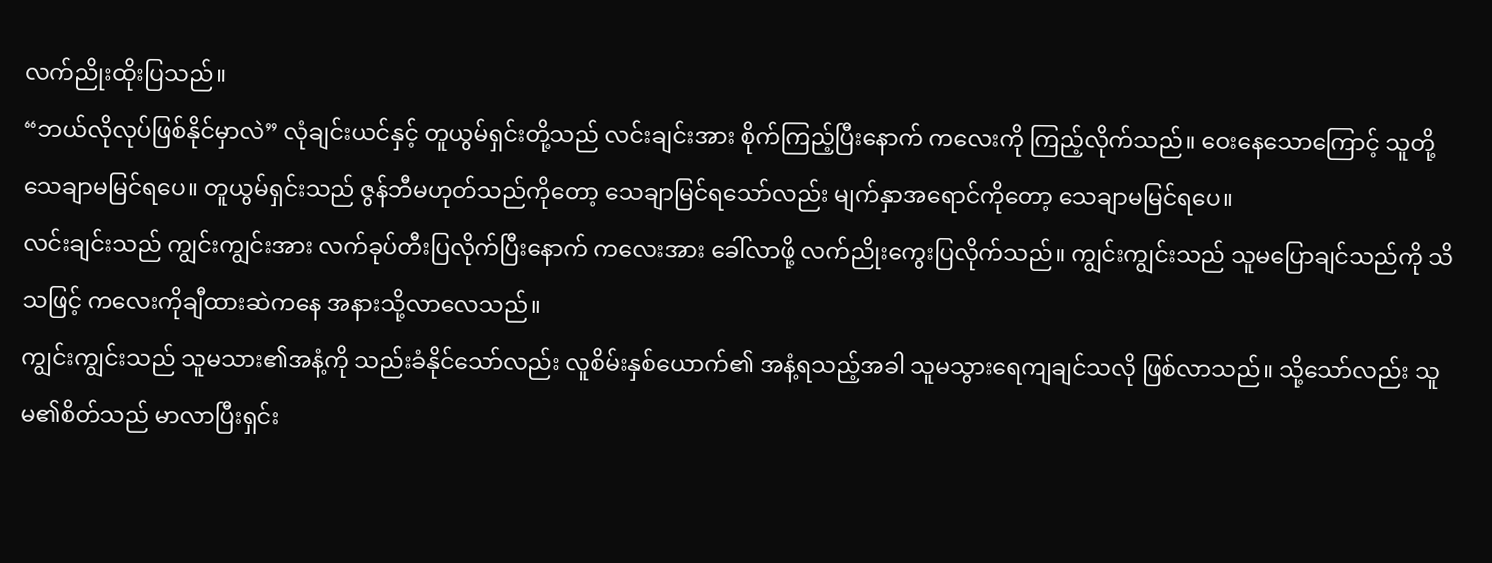လက်ညိုးထိုးပြသည်။
“ဘယ်လိုလုပ်ဖြစ်နိုင်မှာလဲ” လုံချင်းယင်နှင့် တူယွမ်ရှင်းတို့သည် လင်းချင်းအား စိုက်ကြည့်ပြီးနောက် ကလေးကို ကြည့်လိုက်သည်။ ဝေးနေသောကြောင့် သူတို့သေချာမမြင်ရပေ။ တူယွမ်ရှင်းသည် ဇွန်ဘီမဟုတ်သည်ကိုတော့ သေချာမြင်ရသော်လည်း မျက်နှာအရောင်ကိုတော့ သေချာမမြင်ရပေ။
လင်းချင်းသည် ကျွင်းကျွင်းအား လက်ခုပ်တီးပြလိုက်ပြီးနောက် ကလေးအား ခေါ်လာဖို့ လက်ညိုးကွေးပြလိုက်သည်။ ကျွင်းကျွင်းသည် သူမပြောချင်သည်ကို သိသဖြင့် ကလေးကိုချီထားဆဲကနေ အနားသို့လာလေသည်။
ကျွင်းကျွင်းသည် သူမသား၏အနံ့ကို သည်းခံနိုင်သော်လည်း လူစိမ်းနှစ်ယောက်၏ အနံ့ရသည့်အခါ သူမသွားရေကျချင်သလို ဖြစ်လာသည်။ သို့သော်လည်း သူမ၏စိတ်သည် မာလာပြီးရှင်း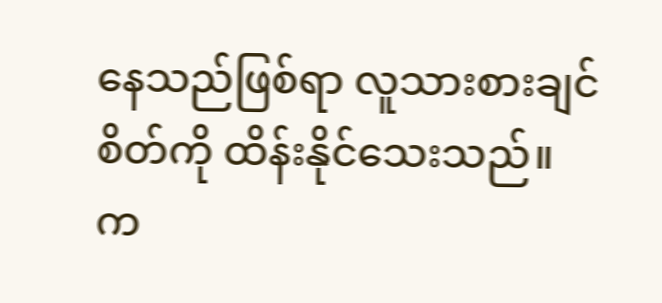နေသည်ဖြစ်ရာ လူသားစားချင်စိတ်ကို ထိန်းနိုင်သေးသည်။
က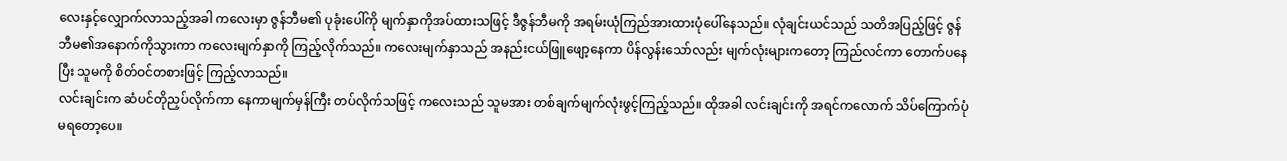လေးနှင့်လျှောက်လာသည့်အခါ ကလေးမှာ ဇွန်ဘီမ၏ ပုခုံးပေါ်ကို မျက်နှာကိုအပ်ထားသဖြင့် ဒီဇွန်ဘီမကို အရမ်းယုံကြည်အားထားပုံပေါ်နေသည်။ လုံချင်းယင်သည် သတိအပြည့်ဖြင့် ဇွန်ဘီမ၏အနောက်ကိုသွားကာ ကလေးမျက်နှာကို ကြည့်လိုက်သည်။ ကလေးမျက်နှာသည် အနည်းငယ်ဖြူဖျော့နေကာ ပိန်လွန်းသော်လည်း မျက်လုံးများကတော့ ကြည်လင်ကာ တောက်ပနေပြီး သူမကို စိတ်ဝင်တစားဖြင့် ကြည့်လာသည်။
လင်းချင်းက ဆံပင်တိုညှပ်လိုက်ကာ နေကာမျက်မှန်ကြီး တပ်လိုက်သဖြင့် ကလေးသည် သူမအား တစ်ချက်မျက်လုံးဖွင့်ကြည့်သည်။ ထိုအခါ လင်းချင်းကို အရင်ကလောက် သိပ်ကြောက်ပုံမရတော့ပေ။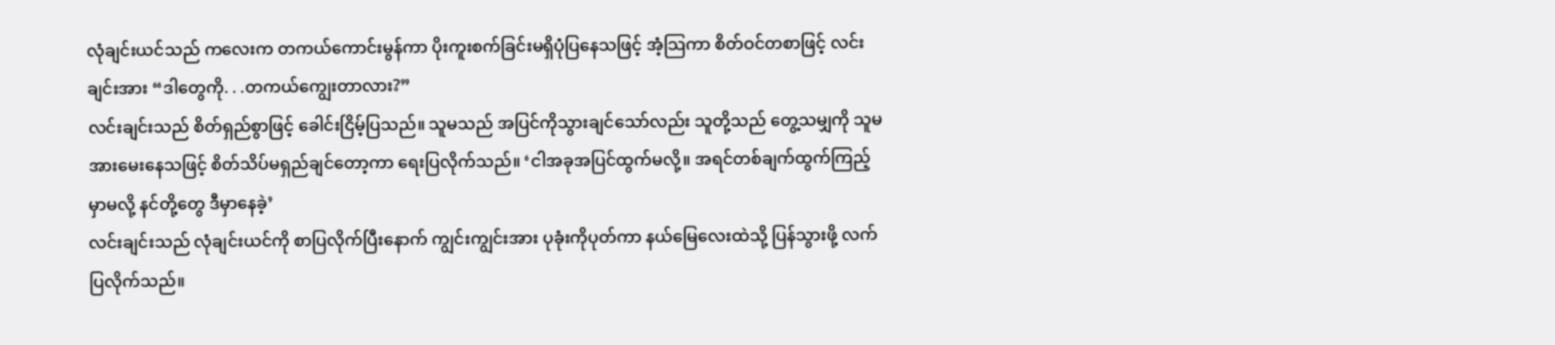လုံချင်းယင်သည် ကလေးက တကယ်ကောင်းမွန်ကာ ပိုးကူးစက်ခြင်းမရှိပုံပြနေသဖြင့် အံ့သြကာ စိတ်ဝင်တစာဖြင့် လင်းချင်းအား “ဒါတွေကို. . .တကယ်ကျွေးတာလား?”
လင်းချင်းသည် စိတ်ရှည်စွာဖြင့် ခေါင်းငြိမ့်ပြသည်။ သူမသည် အပြင်ကိုသွားချင်သော်လည်း သူတို့သည် တွေ့သမျှကို သူမအားမေးနေသဖြင့် စိတ်သိပ်မရှည်ချင်တော့ကာ ရေးပြလိုက်သည်။ ‘ငါအခုအပြင်ထွက်မလို့။ အရင်တစ်ချက်ထွက်ကြည့်မှာမလို့ နင်တို့တွေ ဒီမှာနေခဲ့’
လင်းချင်းသည် လုံချင်းယင်ကို စာပြလိုက်ပြီးနောက် ကျွင်းကျွင်းအား ပုခုံးကိုပုတ်ကာ နယ်မြေလေးထဲသို့ ပြန်သွားဖို့ လက်ပြလိုက်သည်။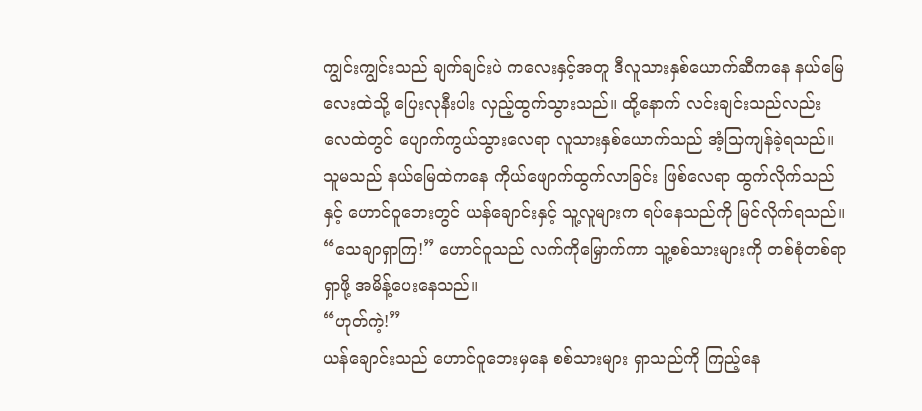ကျွင်းကျွင်းသည် ချက်ချင်းပဲ ကလေးနှင့်အတူ ဒီလူသားနှစ်ယောက်ဆီကနေ နယ်မြေလေးထဲသို့ ပြေးလုနီးပါး လှည့်ထွက်သွားသည်။ ထို့နောက် လင်းချင်းသည်လည်း လေထဲတွင် ပျောက်ကွယ်သွားလေရာ လူသားနှစ်ယောက်သည် အံ့သြကျန်ခဲ့ရသည်။
သူမသည် နယ်မြေထဲကနေ ကိုယ်ဖျောက်ထွက်လာခြင်း ဖြစ်လေရာ ထွက်လိုက်သည်နှင့် ဟောင်ဝူဘေးတွင် ယန်ချောင်းနှင့် သူ့လူများက ရပ်နေသည်ကို မြင်လိုက်ရသည်။
“သေချာရှာကြ!” ဟောင်ဝူသည် လက်ကိုမြှောက်ကာ သူ့စစ်သားများကို တစ်စုံတစ်ရာရှာဖို့ အမိန့်ပေးနေသည်။
“ဟုတ်ကဲ့!”
ယန်ချောင်းသည် ဟောင်ဝူဘေးမှနေ စစ်သားများ ရှာသည်ကို ကြည့်နေ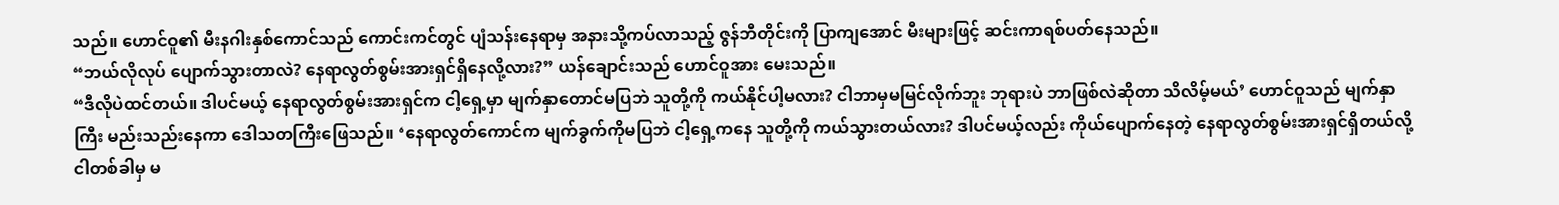သည်။ ဟောင်ဝူ၏ မီးနဂါးနှစ်ကောင်သည် ကောင်းကင်တွင် ပျံသန်းနေရာမှ အနားသို့ကပ်လာသည့် ဇွန်ဘီတိုင်းကို ပြာကျအောင် မီးများဖြင့် ဆင်းကာရစ်ပတ်နေသည်။
“ဘယ်လိုလုပ် ပျောက်သွားတာလဲ? နေရာလွတ်စွမ်းအားရှင်ရှိနေလို့လား?” ယန်ချောင်းသည် ဟောင်ဝူအား မေးသည်။
“ဒီလိုပဲထင်တယ်။ ဒါပင်မယ့် နေရာလွတ်စွမ်းအားရှင်က ငါ့ရှေ့မှာ မျက်နှာတောင်မပြဘဲ သူတို့ကို ကယ်နိုင်ပါ့မလား? ငါဘာမှမမြင်လိုက်ဘူး ဘုရားပဲ ဘာဖြစ်လဲဆိုတာ သိလိမ့်မယ်’ ဟောင်ဝူသည် မျက်နှာကြီး မည်းသည်းနေကာ ဒေါသတကြီးဖြေသည်။ ‘နေရာလွတ်ကောင်က မျက်ခွက်ကိုမပြဘဲ ငါ့ရှေ့ကနေ သူတို့ကို ကယ်သွားတယ်လား? ဒါပင်မယ့်လည်း ကိုယ်ပျောက်နေတဲ့ နေရာလွတ်စွမ်းအားရှင်ရှိတယ်လို့ ငါတစ်ခါမှ မ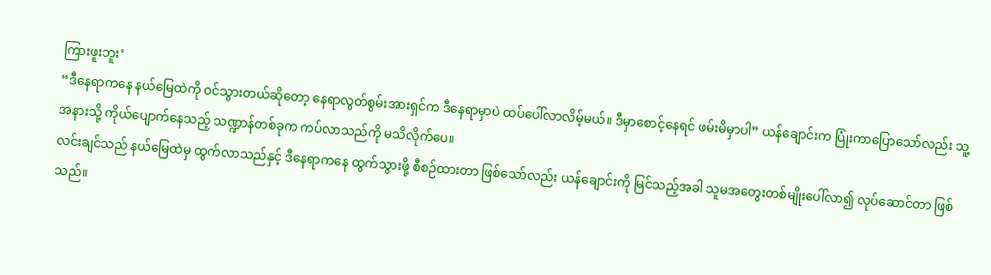ကြားဖူးဘူး’
“ဒီနေရာကနေ နယ်မြေထဲကို ဝင်သွားတယ်ဆိုတော့ နေရာလွတ်စွမ်းအားရှင်က ဒီနေရာမှာပဲ ထပ်ပေါ်လာလိမ့်မယ်။ ဒီမှာစောင့်နေရင် ဖမ်းမိမှာပါ” ယန်ချောင်းက ပြုံးကာပြောသော်လည်း သူ့အနားသို့ ကိုယ်ပျောက်နေသည့် သဏ္ဍာန်တစ်ခုက ကပ်လာသည်ကို မသိလိုက်ပေ။
လင်းချင်သည် နယ်မြေထဲမှ ထွက်လာသည်နှင့် ဒီနေရာကနေ ထွက်သွားဖို့ စီစဉ်ထားတာ ဖြစ်သော်လည်း ယန်ချောင်းကို မြင်သည့်အခါ သူမအတွေးတစ်မျိုးပေါ်လာ၍ လုပ်ဆောင်တာ ဖြစ်သည်။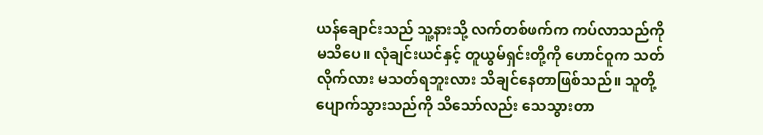ယန်ချောင်းသည် သူ့နားသို့ လက်တစ်ဖက်က ကပ်လာသည်ကို မသိပေ။ လုံချင်းယင်နှင့် တူယွမ်ရှင်းတို့ကို ဟောင်ဝူက သတ်လိုက်လား မသတ်ရဘူးလား သိချင်နေတာဖြစ်သည်။ သူတို့ပျောက်သွားသည်ကို သိသော်လည်း သေသွားတာ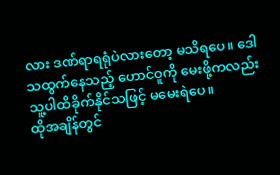လား ဒဏ်ရာရရုံပဲလားတော့ မသိရပေ။ ဒေါသထွက်နေသည့် ဟောင်ဝူကို မေးဖို့ကလည်း သူ့ပါထိခိုက်နိုင်သဖြင့် မမေးရဲပေ။
ထိုအချိန်တွင်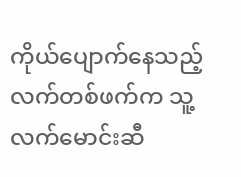ကိုယ်ပျောက်နေသည့် လက်တစ်ဖက်က သူ့လက်မောင်းဆီ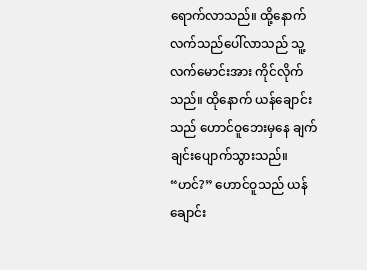ရောက်လာသည်။ ထို့နောက် လက်သည်ပေါ်လာသည် သူ့လက်မောင်းအား ကိုင်လိုက်သည်။ ထိုနောက် ယန်ချောင်းသည် ဟောင်ဝူဘေးမှနေ ချက်ချင်းပျောက်သွားသည်။
“ဟင်?” ဟောင်ဝူသည် ယန်ချောင်း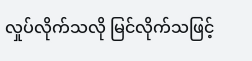လှုပ်လိုက်သလို မြင်လိုက်သဖြင့်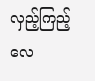လှည့်ကြည့်လေ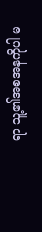ရာ သူ့၏အစအနကိုပါ မ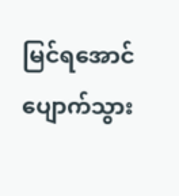မြင်ရအောင် ပျောက်သွား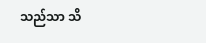သည်သာ သိ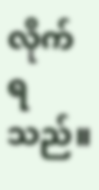လိုက်ရသည်။